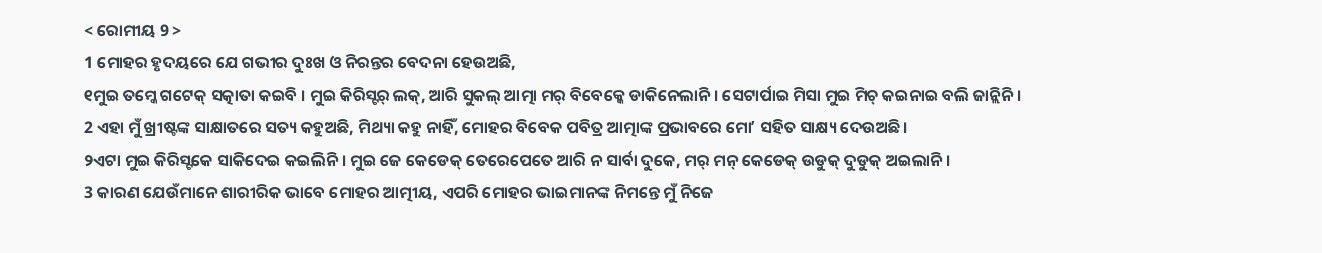< ରୋମୀୟ 9 >
1 ମୋହର ହୃଦୟରେ ଯେ ଗଭୀର ଦୁଃଖ ଓ ନିରନ୍ତର ବେଦନା ହେଉଅଛି,
୧ମୁଇ ତମ୍କେ ଗଟେକ୍ ସତ୍କାତା କଇବି । ମୁଇ କିରିସ୍ଟର୍ ଲକ୍, ଆରି ସୁକଲ୍ ଆତ୍ମା ମର୍ ବିବେକ୍କେ ଡାକିନେଲାନି । ସେଟାର୍ପାଇ ମିସା ମୁଇ ମିଚ୍ କଇନାଇ ବଲି ଜାନ୍ଲିନି ।
2 ଏହା ମୁଁ ଖ୍ରୀଷ୍ଟଙ୍କ ସାକ୍ଷାତରେ ସତ୍ୟ କହୁଅଛି, ମିଥ୍ୟା କହୁ ନାହିଁ, ମୋହର ବିବେକ ପବିତ୍ର ଆତ୍ମାଙ୍କ ପ୍ରଭାବରେ ମୋʼ ସହିତ ସାକ୍ଷ୍ୟ ଦେଉଅଛି।
୨ଏଟା ମୁଇ କିରିସ୍ଟକେ ସାକିଦେଇ କଇଲିନି । ମୁଇ ଜେ କେଡେକ୍ ତେରେପେତେ ଆରି ନ ସାର୍ବା ଦୁକେ, ମର୍ ମନ୍ କେଡେକ୍ ଉଡୁକ୍ ଦୁଡୁକ୍ ଅଇଲାନି ।
3 କାରଣ ଯେଉଁମାନେ ଶାରୀରିକ ଭାବେ ମୋହର ଆତ୍ମୀୟ, ଏପରି ମୋହର ଭାଇମାନଙ୍କ ନିମନ୍ତେ ମୁଁ ନିଜେ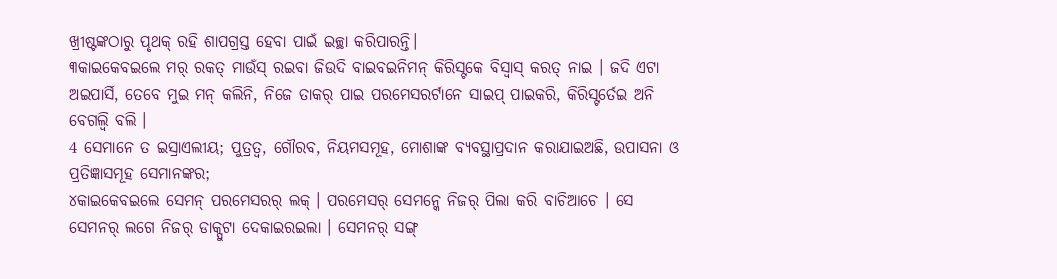ଖ୍ରୀଷ୍ଟଙ୍କଠାରୁ ପୃଥକ୍ ରହି ଶାପଗ୍ରସ୍ତ ହେବା ପାଇଁ ଇଚ୍ଛା କରିପାରନ୍ତି।
୩କାଇକେବଇଲେ ମର୍ ରକତ୍ ମାଉଁସ୍ ରଇବା ଜିଉଦି ବାଇବଇନିମନ୍ କିରିସ୍ଟକେ ବିସ୍ବାସ୍ କରତ୍ ନାଇ । ଜଦି ଏଟା ଅଇପାର୍ସି, ତେବେ ମୁଇ ମନ୍ କଲିନି, ନିଜେ ତାକର୍ ପାଇ ପରମେସରର୍ଟାନେ ସାଇପ୍ ପାଇକରି, କିରିସ୍ଟର୍ତେଇ ଅନି ବେଗଲ୍ବି ବଲି ।
4 ସେମାନେ ତ ଇସ୍ରାଏଲୀୟ; ପୁତ୍ରତ୍ୱ, ଗୌରବ, ନିୟମସମୂହ, ମୋଶାଙ୍କ ବ୍ୟବସ୍ଥାପ୍ରଦାନ କରାଯାଇଅଛି, ଉପାସନା ଓ ପ୍ରତିଜ୍ଞାସମୂହ ସେମାନଙ୍କର;
୪କାଇକେବଇଲେ ସେମନ୍ ପରମେସରର୍ ଲକ୍ । ପରମେସର୍ ସେମନ୍କେ ନିଜର୍ ପିଲା କରି ବାଚିଆଚେ । ସେ ସେମନର୍ ଲଗେ ନିଜର୍ ଡାକ୍ପୁଟା ଦେକାଇରଇଲା । ସେମନର୍ ସଙ୍ଗ୍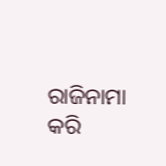ରାଜିନାମା କରି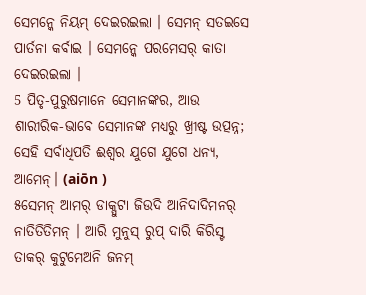ସେମନ୍କେ ନିୟମ୍ ଦେଇରଇଲା । ସେମନ୍ ସତଇସେ ପାର୍ତନା କର୍ବାଇ । ସେମନ୍କେ ପରମେସର୍ କାତା ଦେଇରଇଲା ।
5 ପିତୃ-ପୁରୁଷମାନେ ସେମାନଙ୍କର, ଆଉ ଶାରୀରିକ-ଭାବେ ସେମାନଙ୍କ ମଧ୍ୟରୁ ଖ୍ରୀଷ୍ଟ ଉତ୍ପନ୍ନ; ସେହି ସର୍ବାଧିପତି ଈଶ୍ବର ଯୁଗେ ଯୁଗେ ଧନ୍ୟ, ଆମେନ୍। (aiōn )
୫ସେମନ୍ ଆମର୍ ଡାକ୍ପୁଟା ଜିଉଦି ଆନିଦାଦିମନର୍ ନାତିତିତିମନ୍ । ଆରି ମୁନୁସ୍ ରୁପ୍ ଦାରି କିରିସ୍ଟ ତାକର୍ କୁଟୁମେଅନି ଜନମ୍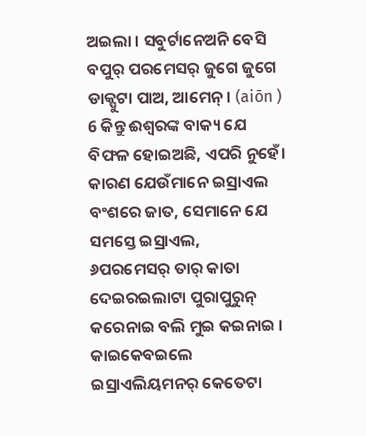ଅଇଲା । ସବୁର୍ଟାନେଅନି ବେସି ବପୁର୍ ପରମେସର୍ ଜୁଗେ ଜୁଗେ ଡାକ୍ପୁଟା ପାଅ, ଆମେନ୍ । (aiōn )
6 କିନ୍ତୁ ଈଶ୍ବରଙ୍କ ବାକ୍ୟ ଯେ ବିଫଳ ହୋଇଅଛି, ଏପରି ନୁହେଁ। କାରଣ ଯେଉଁମାନେ ଇସ୍ରାଏଲ ବଂଶରେ ଜାତ, ସେମାନେ ଯେ ସମସ୍ତେ ଇସ୍ରାଏଲ,
୬ପରମେସର୍ ତାର୍ କାତା ଦେଇରଇଲାଟା ପୁରାପୁରୁନ୍ କରେନାଇ ବଲି ମୁଇ କଇନାଇ । କାଇକେବଇଲେ ଇସ୍ରାଏଲିୟମନର୍ କେତେଟା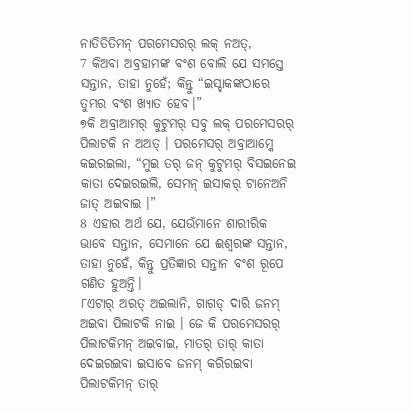ନାତିତିତିମନ୍ ପରମେସରର୍ ଲକ୍ ନଅତ୍,
7 କିଅବା ଅବ୍ରହାମଙ୍କ ବଂଶ ବୋଲି ଯେ ସମସ୍ତେ ସନ୍ତାନ, ତାହା ନୁହେଁ; କିନ୍ତୁ “ଇସ୍ହାକଙ୍କଠାରେ ତୁମ୍ଭର ବଂଶ ଖ୍ୟାତ ହେବ।”
୭କି ଅବ୍ରାଆମର୍ କୁଟୁମର୍ ସବୁ ଲକ୍ ପରମେସରର୍ ପିଲାଟକି ନ ଅଅତ୍ । ପରମେସର୍ ଅବ୍ରାଆମ୍କେ କଇରଇଲା, “ମୁଇ ତର୍ ଜନ୍ କୁଟୁମର୍ ବିସଇନେଇ କାତା ଦେଇରଇଲି, ସେମନ୍ ଇସାକର୍ ଟାନେଅନି ଜାତ୍ ଅଇବାଇ ।”
8 ଏହାର ଅର୍ଥ ଯେ, ଯେଉଁମାନେ ଶାରୀରିକ ଭାବେ ସନ୍ତାନ, ସେମାନେ ଯେ ଈଶ୍ବରଙ୍କ ସନ୍ତାନ, ତାହା ନୁହେଁ, କିନ୍ତୁ ପ୍ରତିଜ୍ଞାର ସନ୍ତାନ ବଂଶ ରୂପେ ଗଣିତ ହୁଅନ୍ତି।
୮ଏଟାର୍ ଅରତ୍ ଅଇଲାନି, ଗାଗଡ୍ ଦାରି ଜନମ୍ ଅଇବା ପିଲାଟକି ନାଇ । ଜେ କି ପରମେସରର୍ ପିଲାଟକିମନ୍ ଅଇବାଇ, ମାତର୍ ତାର୍ କାତା ଦେଇରଇବା ଇସାବେ ଜନମ୍ କରିରଇବା ପିଲାଟକିମନ୍ ତାର୍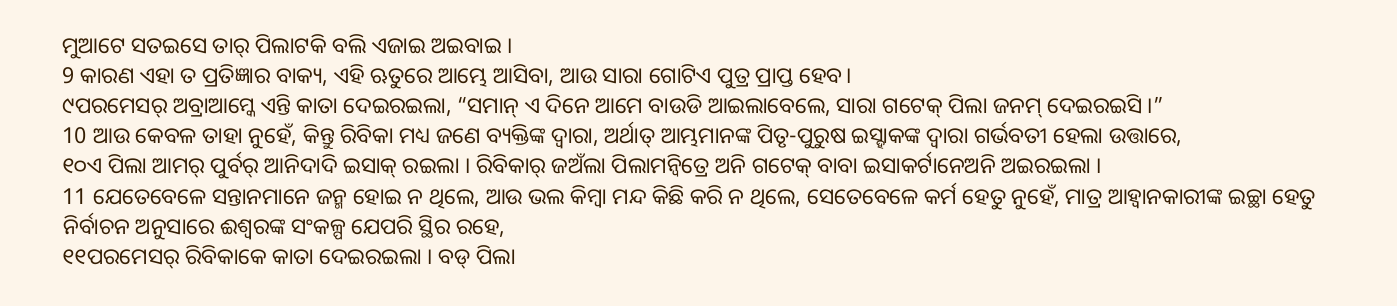ମୁଆଟେ ସତଇସେ ତାର୍ ପିଲାଟକି ବଲି ଏଜାଇ ଅଇବାଇ ।
9 କାରଣ ଏହା ତ ପ୍ରତିଜ୍ଞାର ବାକ୍ୟ, ଏହି ଋତୁରେ ଆମ୍ଭେ ଆସିବା, ଆଉ ସାରା ଗୋଟିଏ ପୁତ୍ର ପ୍ରାପ୍ତ ହେବ।
୯ପରମେସର୍ ଅବ୍ରାଆମ୍କେ ଏନ୍ତି କାତା ଦେଇରଇଲା, “ସମାନ୍ ଏ ଦିନେ ଆମେ ବାଉଡି ଆଇଲାବେଲେ, ସାରା ଗଟେକ୍ ପିଲା ଜନମ୍ ଦେଇରଇସି ।”
10 ଆଉ କେବଳ ତାହା ନୁହେଁ, କିନ୍ତୁ ରିବିକା ମଧ୍ୟ ଜଣେ ବ୍ୟକ୍ତିଙ୍କ ଦ୍ୱାରା, ଅର୍ଥାତ୍ ଆମ୍ଭମାନଙ୍କ ପିତୃ-ପୁରୁଷ ଇସ୍ହାକଙ୍କ ଦ୍ୱାରା ଗର୍ଭବତୀ ହେଲା ଉତ୍ତାରେ,
୧୦ଏ ପିଲା ଆମର୍ ପୁର୍ବର୍ ଆନିଦାଦି ଇସାକ୍ ରଇଲା । ରିବିକାର୍ ଜଅଁଲା ପିଲାମନ୍ବିତ୍ରେ ଅନି ଗଟେକ୍ ବାବା ଇସାକର୍ଟାନେଅନି ଅଇରଇଲା ।
11 ଯେତେବେଳେ ସନ୍ତାନମାନେ ଜନ୍ମ ହୋଇ ନ ଥିଲେ, ଆଉ ଭଲ କିମ୍ବା ମନ୍ଦ କିଛି କରି ନ ଥିଲେ, ସେତେବେଳେ କର୍ମ ହେତୁ ନୁହେଁ, ମାତ୍ର ଆହ୍ୱାନକାରୀଙ୍କ ଇଚ୍ଛା ହେତୁ ନିର୍ବାଚନ ଅନୁସାରେ ଈଶ୍ବରଙ୍କ ସଂକଳ୍ପ ଯେପରି ସ୍ଥିର ରହେ,
୧୧ପରମେସର୍ ରିବିକାକେ କାତା ଦେଇରଇଲା । ବଡ୍ ପିଲା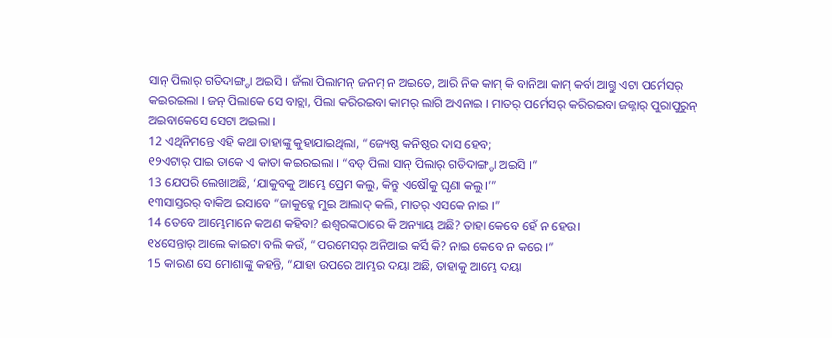ସାନ୍ ପିଲାର୍ ଗତିଦାଙ୍ଗ୍ଡା ଅଇସି । ଜଁଲା ପିଲାମନ୍ ଜନମ୍ ନ ଅଇତେ, ଆରି ନିକ କାମ୍ କି ବାନିଆ କାମ୍ କର୍ବା ଆଗ୍ତୁ ଏଟା ପର୍ମେସର୍ କଇରଇଲା । ଜନ୍ ପିଲାକେ ସେ ବାଚ୍ଲା, ପିଲା କରିରଇବା କାମର୍ ଲାଗି ଅଏନାଇ । ମାତର୍ ପର୍ମେସର୍ କରିରଇବା ଜଜ୍ନାର୍ ପୁରାପୁରୁନ୍ ଅଇବାକେସେ ସେଟା ଅଇଲା ।
12 ଏଥିନିମନ୍ତେ ଏହି କଥା ତାହାଙ୍କୁ କୁହାଯାଇଥିଲା, “ଜ୍ୟେଷ୍ଠ କନିଷ୍ଠର ଦାସ ହେବ;
୧୨ଏଟାର୍ ପାଇ ତାକେ ଏ କାତା କଇରଇଲା । “ବଡ୍ ପିଲା ସାନ୍ ପିଲାର୍ ଗତିଦାଙ୍ଗ୍ଡା ଅଇସି ।”
13 ଯେପରି ଲେଖାଅଛି, ‘ଯାକୁବକୁ ଆମ୍ଭେ ପ୍ରେମ କଲୁ, କିନ୍ତୁ ଏଷୌକୁ ଘୃଣା କଲୁ।’”
୧୩ସାସ୍ତରର୍ ବାକିଅ ଇସାବେ “ଜାକୁବ୍କେ ମୁଇ ଆଲାଦ୍ କଲି, ମାତର୍ ଏସକେ ନାଇ ।”
14 ତେବେ ଆମ୍ଭେମାନେ କଅଣ କହିବା? ଈଶ୍ବରଙ୍କଠାରେ କି ଅନ୍ୟାୟ ଅଛି? ତାହା କେବେ ହେଁ ନ ହେଉ।
୧୪ସେନ୍ତାର୍ ଆଲେ କାଇଟା ବଲି କଉଁ, “ପରମେସର୍ ଅନିଆଇ କର୍ସି କି? ନାଇ କେବେ ନ କରେ ।”
15 କାରଣ ସେ ମୋଶାଙ୍କୁ କହନ୍ତି, “ଯାହା ଉପରେ ଆମ୍ଭର ଦୟା ଅଛି, ତାହାକୁ ଆମ୍ଭେ ଦୟା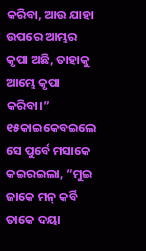କରିବା, ଆଉ ଯାହା ଉପରେ ଆମ୍ଭର କୃପା ଅଛି, ତାହାକୁ ଆମ୍ଭେ କୃପା କରିବା।”
୧୫କାଇକେବଇଲେ ସେ ପୁର୍ବେ ମସାକେ କଇରଇଲା, “ମୁଇ ଜାକେ ମନ୍ କର୍ବି ତାକେ ଦୟା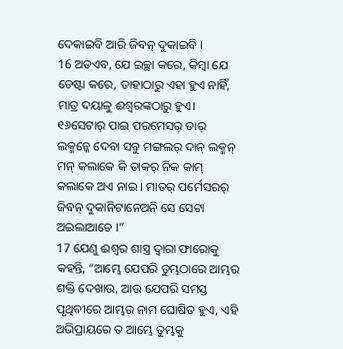ଦେକାଇବି ଆରି ଜିବନ୍ ଦୁକାଇବି ।
16 ଅତଏବ, ଯେ ଇଚ୍ଛା କରେ, କିମ୍ବା ଯେ ଚେଷ୍ଟା କରେ, ତାହାଠାରୁ ଏହା ହୁଏ ନାହିଁ, ମାତ୍ର ଦୟାଳୁ ଈଶ୍ବରଙ୍କଠାରୁ ହୁଏ।
୧୬ସେଟାର୍ ପାଇ ପରମେସର୍ ତାର୍ ଲକ୍ମନ୍କେ ଦେବା ସବୁ ମଙ୍ଗଲର୍ ଦାନ୍ ଲକ୍ମନ୍ ମନ୍ କଲାକେ କି ତାକର୍ ନିକ କାମ୍ କଲାକେ ଅଏ ନାଇ । ମାତର୍ ପର୍ମେସରର୍ ଜିବନ୍ ଦୁକାନିଟାନେଅନି ସେ ସେଟା ଅଇଲାଆଚେ ।”
17 ଯେଣୁ ଈଶ୍ବର ଶାସ୍ତ୍ର ଦ୍ୱାରା ଫାରୋକୁ କହନ୍ତି, “ଆମ୍ଭେ ଯେପରି ତୁମ୍ଭଠାରେ ଆମ୍ଭର ଶକ୍ତି ଦେଖାଉ, ଆଉ ଯେପରି ସମସ୍ତ ପୃଥିବୀରେ ଆମ୍ଭର ନାମ ଘୋଷିତ ହୁଏ, ଏହି ଅଭିପ୍ରାୟରେ ତ ଆମ୍ଭେ ତୁମ୍ଭକୁ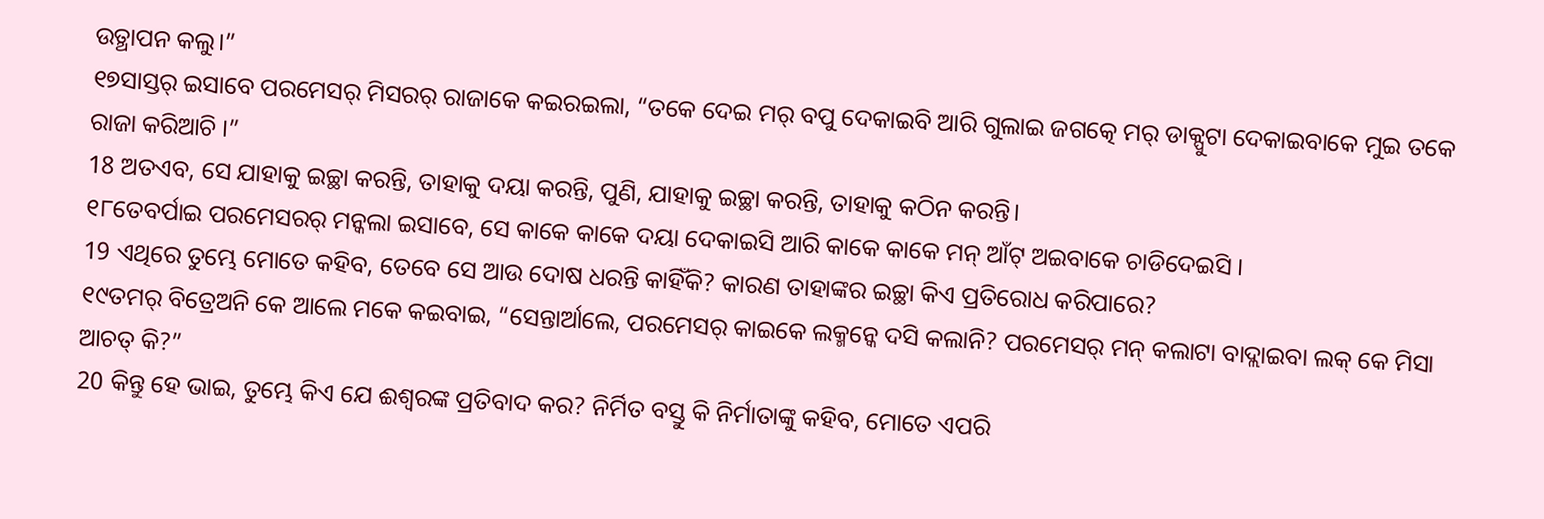ଉତ୍ଥାପନ କଲୁ।”
୧୭ସାସ୍ତର୍ ଇସାବେ ପରମେସର୍ ମିସରର୍ ରାଜାକେ କଇରଇଲା, “ତକେ ଦେଇ ମର୍ ବପୁ ଦେକାଇବି ଆରି ଗୁଲାଇ ଜଗତ୍କେ ମର୍ ଡାକ୍ପୁଟା ଦେକାଇବାକେ ମୁଇ ତକେ ରାଜା କରିଆଚି ।”
18 ଅତଏବ, ସେ ଯାହାକୁ ଇଚ୍ଛା କରନ୍ତି, ତାହାକୁ ଦୟା କରନ୍ତି, ପୁଣି, ଯାହାକୁ ଇଚ୍ଛା କରନ୍ତି, ତାହାକୁ କଠିନ କରନ୍ତି।
୧୮ତେବର୍ପାଇ ପରମେସରର୍ ମନ୍କଲା ଇସାବେ, ସେ କାକେ କାକେ ଦୟା ଦେକାଇସି ଆରି କାକେ କାକେ ମନ୍ ଆଁଟ୍ ଅଇବାକେ ଚାଡିଦେଇସି ।
19 ଏଥିରେ ତୁମ୍ଭେ ମୋତେ କହିବ, ତେବେ ସେ ଆଉ ଦୋଷ ଧରନ୍ତି କାହିଁକି? କାରଣ ତାହାଙ୍କର ଇଚ୍ଛା କିଏ ପ୍ରତିରୋଧ କରିପାରେ?
୧୯ତମର୍ ବିତ୍ରେଅନି କେ ଆଲେ ମକେ କଇବାଇ, “ସେନ୍ତାର୍ଆଲେ, ପରମେସର୍ କାଇକେ ଲକ୍ମନ୍କେ ଦସି କଲାନି? ପରମେସର୍ ମନ୍ କଲାଟା ବାଦ୍ଲାଇବା ଲକ୍ କେ ମିସା ଆଚତ୍ କି?”
20 କିନ୍ତୁ ହେ ଭାଇ, ତୁମ୍ଭେ କିଏ ଯେ ଈଶ୍ବରଙ୍କ ପ୍ରତିବାଦ କର? ନିର୍ମିତ ବସ୍ତୁ କି ନିର୍ମାତାଙ୍କୁ କହିବ, ମୋତେ ଏପରି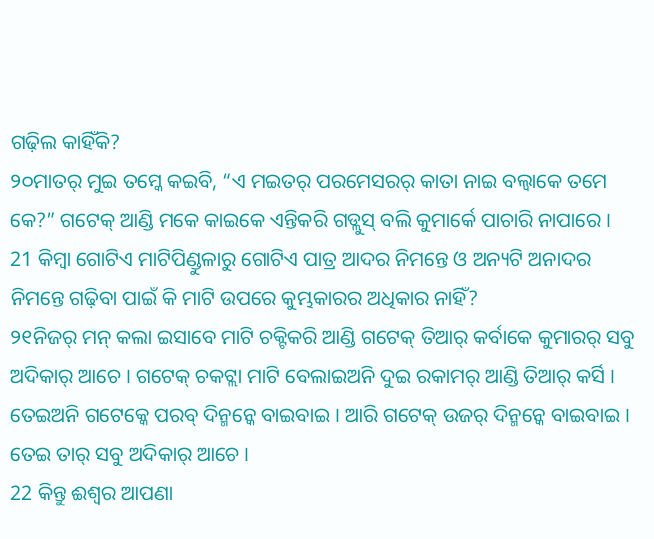ଗଢ଼ିଲ କାହିଁକି?
୨୦ମାତର୍ ମୁଇ ତମ୍କେ କଇବି, “ଏ ମଇତର୍ ପରମେସରର୍ କାତା ନାଇ ବଲ୍ବାକେ ତମେ କେ?” ଗଟେକ୍ ଆଣ୍ଡି ମକେ କାଇକେ ଏନ୍ତିକରି ଗଡ୍ଲୁସ୍ ବଲି କୁମାର୍କେ ପାଚାରି ନାପାରେ ।
21 କିମ୍ବା ଗୋଟିଏ ମାଟିପିଣ୍ଡୁଳାରୁ ଗୋଟିଏ ପାତ୍ର ଆଦର ନିମନ୍ତେ ଓ ଅନ୍ୟଟି ଅନାଦର ନିମନ୍ତେ ଗଢ଼ିବା ପାଇଁ କି ମାଟି ଉପରେ କୁମ୍ଭକାରର ଅଧିକାର ନାହିଁ?
୨୧ନିଜର୍ ମନ୍ କଲା ଇସାବେ ମାଟି ଚକ୍ଟିକରି ଆଣ୍ଡି ଗଟେକ୍ ତିଆର୍ କର୍ବାକେ କୁମାରର୍ ସବୁ ଅଦିକାର୍ ଆଚେ । ଗଟେକ୍ ଚକଟ୍ଲା ମାଟି ବେଲାଇଅନି ଦୁଇ ରକାମର୍ ଆଣ୍ଡି ତିଆର୍ କର୍ସି । ତେଇଅନି ଗଟେକ୍କେ ପରବ୍ ଦିନ୍ମନ୍କେ ବାଇବାଇ । ଆରି ଗଟେକ୍ ଉଜର୍ ଦିନ୍ମନ୍କେ ବାଇବାଇ । ତେଇ ତାର୍ ସବୁ ଅଦିକାର୍ ଆଚେ ।
22 କିନ୍ତୁ ଈଶ୍ବର ଆପଣା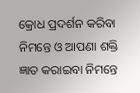କ୍ରୋଧ ପ୍ରଦର୍ଶନ କରିବା ନିମନ୍ତେ ଓ ଆପଣା ଶକ୍ତି ଜ୍ଞାତ କରାଇବା ନିମନ୍ତେ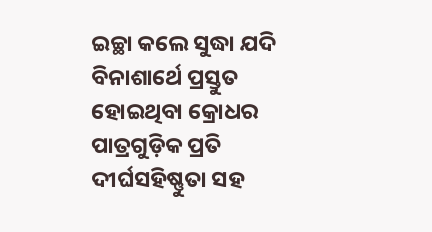ଇଚ୍ଛା କଲେ ସୁଦ୍ଧା ଯଦି ବିନାଶାର୍ଥେ ପ୍ରସ୍ତୁତ ହୋଇଥିବା କ୍ରୋଧର ପାତ୍ରଗୁଡ଼ିକ ପ୍ରତି ଦୀର୍ଘସହିଷ୍ଣୁତା ସହ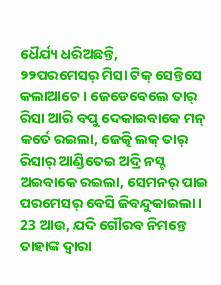ଧୈର୍ଯ୍ୟ ଧରିଅଛନ୍ତି,
୨୨ପରମେସର୍ ମିସା ଟିକ୍ ସେନ୍ତିସେ କଲାଆଚେ । ଜେଡେବେଲେ ତାର୍ ରିସା ଆରି ବପୁ ଦେକାଇବାକେ ମନ୍ କର୍ତେ ରଇଲା, ଜେତ୍କି ଲକ୍ ତାର୍ ରିସାର୍ ଆଣ୍ଡିତେଇ ଅଦ୍ରି ନସ୍ଟ ଅଇବାକେ ରଇଲା, ସେମନର୍ ପାଇ ପରମେସର୍ ବେସି ଜିବନ୍ଦୁକାଇଲା ।
23 ଆଉ, ଯଦି ଗୌରବ ନିମନ୍ତେ ତାହାଙ୍କ ଦ୍ୱାରା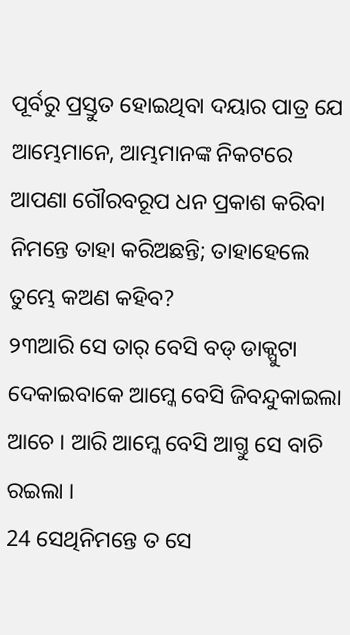ପୂର୍ବରୁ ପ୍ରସ୍ତୁତ ହୋଇଥିବା ଦୟାର ପାତ୍ର ଯେ ଆମ୍ଭେମାନେ, ଆମ୍ଭମାନଙ୍କ ନିକଟରେ ଆପଣା ଗୌରବରୂପ ଧନ ପ୍ରକାଶ କରିବା ନିମନ୍ତେ ତାହା କରିଅଛନ୍ତି; ତାହାହେଲେ ତୁମ୍ଭେ କଅଣ କହିବ?
୨୩ଆରି ସେ ତାର୍ ବେସି ବଡ୍ ଡାକ୍ପୁଟା ଦେକାଇବାକେ ଆମ୍କେ ବେସି ଜିବନ୍ଦୁକାଇଲା ଆଚେ । ଆରି ଆମ୍କେ ବେସି ଆଗ୍ତୁ ସେ ବାଚି ରଇଲା ।
24 ସେଥିନିମନ୍ତେ ତ ସେ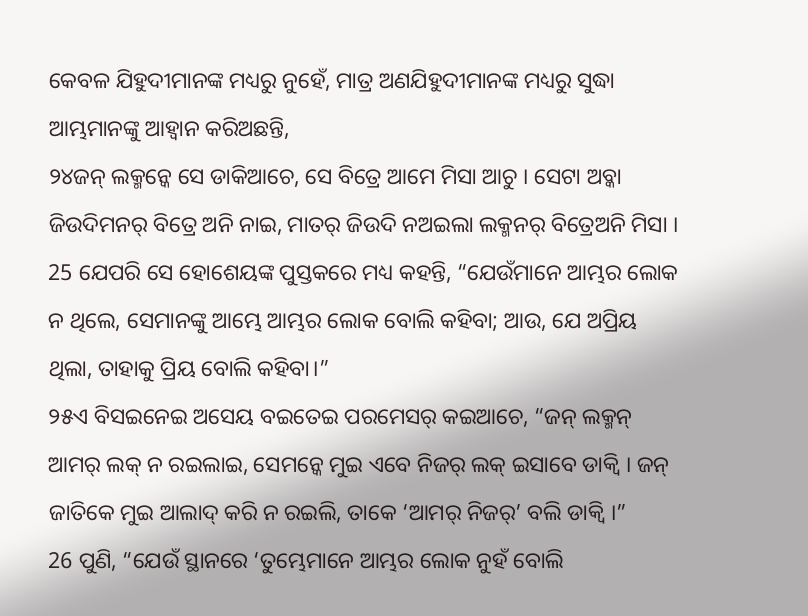କେବଳ ଯିହୁଦୀମାନଙ୍କ ମଧ୍ୟରୁ ନୁହେଁ, ମାତ୍ର ଅଣଯିହୁଦୀମାନଙ୍କ ମଧ୍ୟରୁ ସୁଦ୍ଧା ଆମ୍ଭମାନଙ୍କୁ ଆହ୍ୱାନ କରିଅଛନ୍ତି,
୨୪ଜନ୍ ଲକ୍ମନ୍କେ ସେ ଡାକିଆଚେ, ସେ ବିତ୍ରେ ଆମେ ମିସା ଆଚୁ । ସେଟା ଅବ୍କା ଜିଉଦିମନର୍ ବିତ୍ରେ ଅନି ନାଇ, ମାତର୍ ଜିଉଦି ନଅଇଲା ଲକ୍ମନର୍ ବିତ୍ରେଅନି ମିସା ।
25 ଯେପରି ସେ ହୋଶେୟଙ୍କ ପୁସ୍ତକରେ ମଧ୍ୟ କହନ୍ତି, “ଯେଉଁମାନେ ଆମ୍ଭର ଲୋକ ନ ଥିଲେ, ସେମାନଙ୍କୁ ଆମ୍ଭେ ଆମ୍ଭର ଲୋକ ବୋଲି କହିବା; ଆଉ, ଯେ ଅପ୍ରିୟ ଥିଲା, ତାହାକୁ ପ୍ରିୟ ବୋଲି କହିବା।”
୨୫ଏ ବିସଇନେଇ ଅସେୟ ବଇତେଇ ପରମେସର୍ କଇଆଚେ, “ଜନ୍ ଲକ୍ମନ୍ ଆମର୍ ଲକ୍ ନ ରଇଲାଇ, ସେମନ୍କେ ମୁଇ ଏବେ ନିଜର୍ ଲକ୍ ଇସାବେ ଡାକ୍ବି । ଜନ୍ ଜାତିକେ ମୁଇ ଆଲାଦ୍ କରି ନ ରଇଲି, ତାକେ ‘ଆମର୍ ନିଜର୍’ ବଲି ଡାକ୍ବି ।”
26 ପୁଣି, “ଯେଉଁ ସ୍ଥାନରେ ‘ତୁମ୍ଭେମାନେ ଆମ୍ଭର ଲୋକ ନୁହଁ ବୋଲି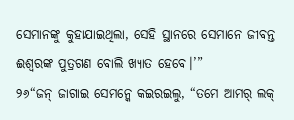ସେମାନଙ୍କୁ କୁହାଯାଇଥିଲା, ସେହି ସ୍ଥାନରେ ସେମାନେ ଜୀବନ୍ତ ଈଶ୍ବରଙ୍କ ପୁତ୍ରଗଣ ବୋଲି ଖ୍ୟାତ ହେବେ।’”
୨୬“ଜନ୍ ଜାଗାଇ ସେମନ୍କେ କଇରଇଲୁ, “ତମେ ଆମର୍ ଲକ୍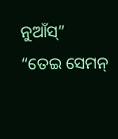ନୁଆଁସ୍” “ତେଇ ସେମନ୍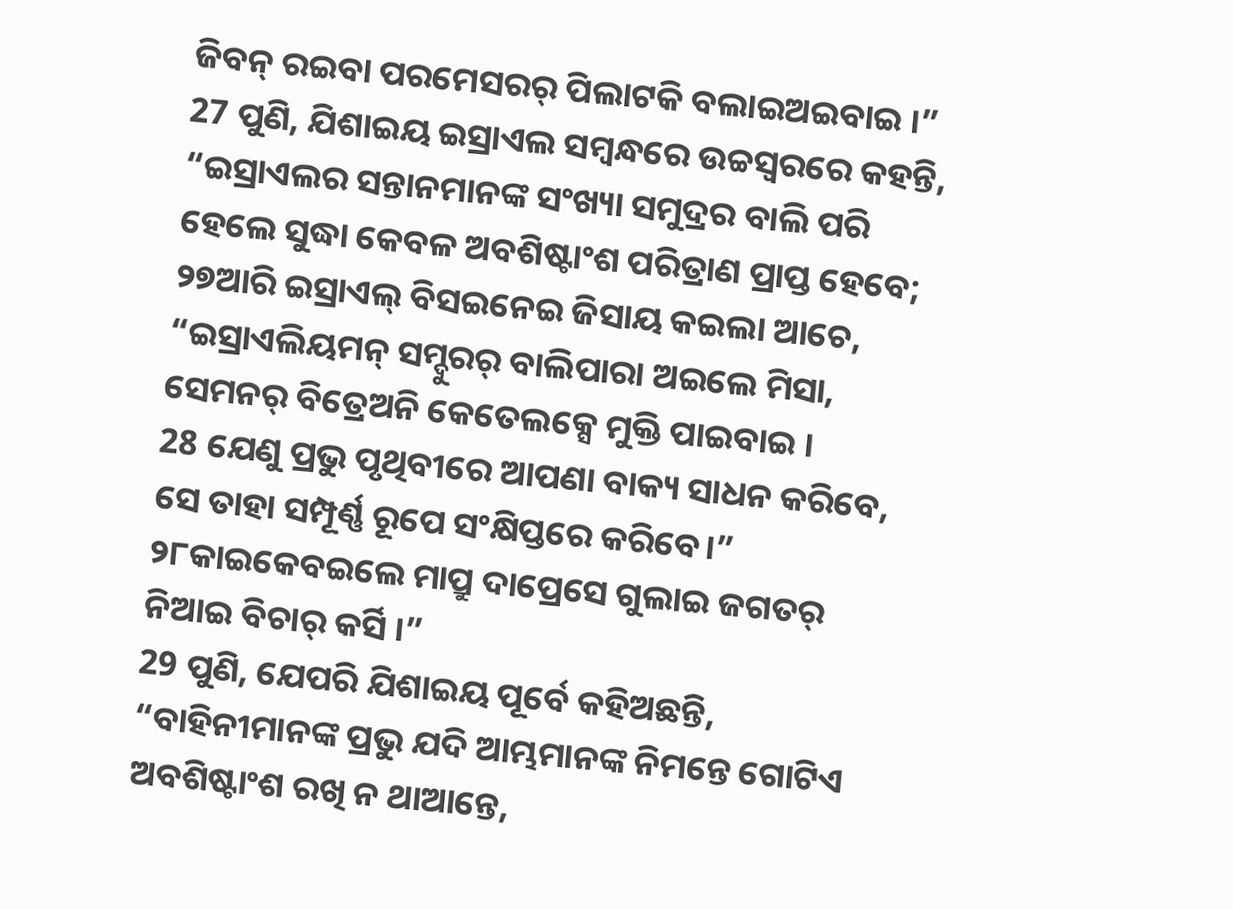ଜିବନ୍ ରଇବା ପରମେସରର୍ ପିଲାଟକି ବଲାଇଅଇବାଇ ।”
27 ପୁଣି, ଯିଶାଇୟ ଇସ୍ରାଏଲ ସମ୍ବନ୍ଧରେ ଉଚ୍ଚସ୍ୱରରେ କହନ୍ତି, “ଇସ୍ରାଏଲର ସନ୍ତାନମାନଙ୍କ ସଂଖ୍ୟା ସମୁଦ୍ରର ବାଲି ପରି ହେଲେ ସୁଦ୍ଧା କେବଳ ଅବଶିଷ୍ଟାଂଶ ପରିତ୍ରାଣ ପ୍ରାପ୍ତ ହେବେ;
୨୭ଆରି ଇସ୍ରାଏଲ୍ ବିସଇନେଇ ଜିସାୟ କଇଲା ଆଚେ, “ଇସ୍ରାଏଲିୟମନ୍ ସମ୍ଦୁରର୍ ବାଲିପାରା ଅଇଲେ ମିସା, ସେମନର୍ ବିତ୍ରେଅନି କେତେଲକ୍ସେ ମୁକ୍ତି ପାଇବାଇ ।
28 ଯେଣୁ ପ୍ରଭୁ ପୃଥିବୀରେ ଆପଣା ବାକ୍ୟ ସାଧନ କରିବେ, ସେ ତାହା ସମ୍ପୂର୍ଣ୍ଣ ରୂପେ ସଂକ୍ଷିପ୍ତରେ କରିବେ।”
୨୮କାଇକେବଇଲେ ମାପ୍ରୁ ଦାପ୍ରେସେ ଗୁଲାଇ ଜଗତର୍ ନିଆଇ ବିଚାର୍ କର୍ସି ।”
29 ପୁଣି, ଯେପରି ଯିଶାଇୟ ପୂର୍ବେ କହିଅଛନ୍ତି, “ବାହିନୀମାନଙ୍କ ପ୍ରଭୁ ଯଦି ଆମ୍ଭମାନଙ୍କ ନିମନ୍ତେ ଗୋଟିଏ ଅବଶିଷ୍ଟାଂଶ ରଖି ନ ଥାଆନ୍ତେ,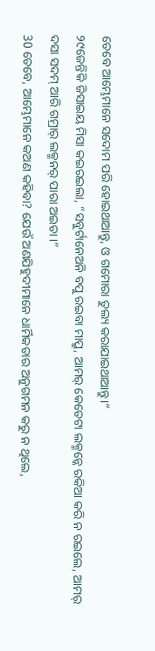ତେବେ ଆମ୍ଭେମାନେ ସଦୋମ ପରି ହୋଇଥାଆନ୍ତୁ, ଓ ଗମୋରା ତୁଲ୍ୟ କରାଯାଇଥାଆନ୍ତୁ।”
୨୯ଜେନ୍ତିକି ଜିସାଇୟ ମିସା କଇରଇଲା, “ସବୁର୍ଟାନେଅନି ବପୁ ରଇବା ମାପ୍ରୁ, ଆମର୍ କେତେଟା ଲକ୍ମନ୍କେ ରକିଆ କରି ନ ରଇଲେ, ଆମର୍ ଦସା ସଦମ୍ ଆରି ଗମ୍ରାର୍ ଲକ୍ମନର୍ ପାରା ଅଇତା ।”
30 ତେବେ, ଆମ୍ଭେମାନେ କଅଣ କହିବା? ଯେଉଁ ଅଣଯିହୁଦୀମାନେ ଧାର୍ମିକତାର ଅନୁଗମନ କରୁ ନ ଥିଲେ,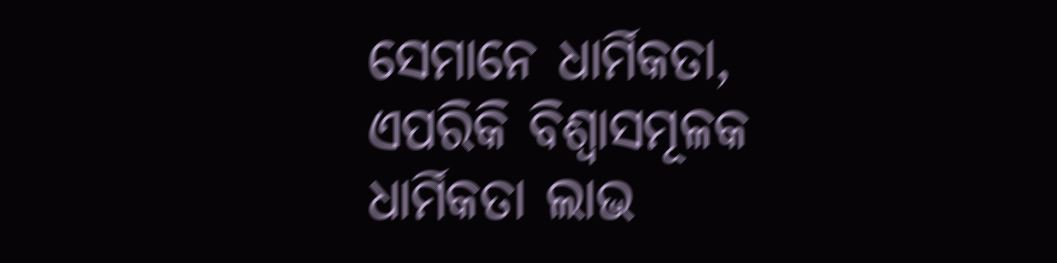ସେମାନେ ଧାର୍ମିକତା, ଏପରିକି ବିଶ୍ୱାସମୂଳକ ଧାର୍ମିକତା ଲାଭ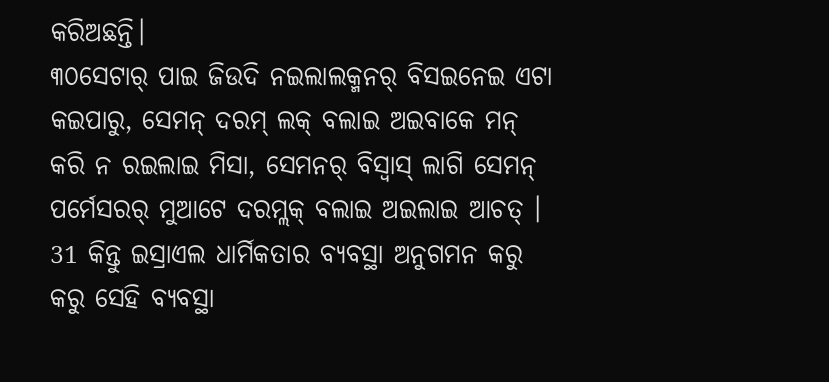କରିଅଛନ୍ତି।
୩୦ସେଟାର୍ ପାଇ ଜିଉଦି ନଇଲାଲକ୍ମନର୍ ବିସଇନେଇ ଏଟା କଇପାରୁ, ସେମନ୍ ଦରମ୍ ଲକ୍ ବଲାଇ ଅଇବାକେ ମନ୍ କରି ନ ରଇଲାଇ ମିସା, ସେମନର୍ ବିସ୍ବାସ୍ ଲାଗି ସେମନ୍ ପର୍ମେସରର୍ ମୁଆଟେ ଦରମ୍ଲକ୍ ବଲାଇ ଅଇଲାଇ ଆଚତ୍ ।
31 କିନ୍ତୁ ଇସ୍ରାଏଲ ଧାର୍ମିକତାର ବ୍ୟବସ୍ଥା ଅନୁଗମନ କରୁ କରୁ ସେହି ବ୍ୟବସ୍ଥା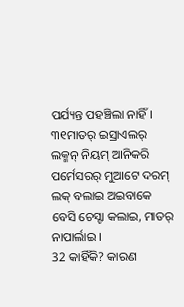ପର୍ଯ୍ୟନ୍ତ ପହଞ୍ଚିଲା ନାହିଁ।
୩୧ମାତର୍ ଇସ୍ରାଏଲର୍ ଲକ୍ମନ୍ ନିୟମ୍ ଆନିକରି ପର୍ମେସରର୍ ମୁଆଟେ ଦରମ୍ ଲକ୍ ବଲାଇ ଅଇବାକେ ବେସି ଚେସ୍ଟା କଲାଇ, ମାତର୍ ନାପାର୍ଲାଇ ।
32 କାହିଁକି? କାରଣ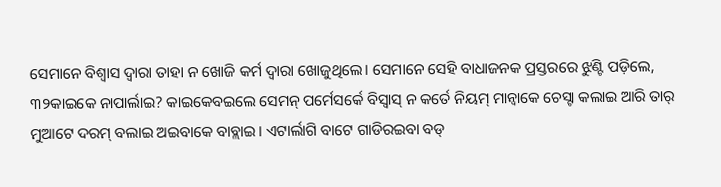ସେମାନେ ବିଶ୍ୱାସ ଦ୍ୱାରା ତାହା ନ ଖୋଜି କର୍ମ ଦ୍ୱାରା ଖୋଜୁଥିଲେ। ସେମାନେ ସେହି ବାଧାଜନକ ପ୍ରସ୍ତରରେ ଝୁଣ୍ଟି ପଡ଼ିଲେ,
୩୨କାଇକେ ନାପାର୍ଲାଇ? କାଇକେବଇଲେ ସେମନ୍ ପର୍ମେସର୍କେ ବିସ୍ବାସ୍ ନ କର୍ତେ ନିୟମ୍ ମାନ୍ବାକେ ଚେସ୍ଟା କଲାଇ ଆରି ତାର୍ ମୁଆଟେ ଦରମ୍ ବଲାଇ ଅଇବାକେ ବାବ୍ଲାଇ । ଏଟାର୍ଲାଗି ବାଟେ ଗାଡିରଇବା ବଡ୍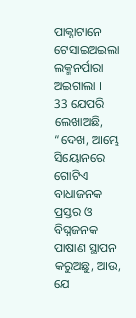ପାକ୍ନାଟାନେ ଟେସାଇଅଇଲା ଲକ୍ମନର୍ପାରା ଅଇଗାଲା ।
33 ଯେପରି ଲେଖାଅଛି, “ଦେଖ, ଆମ୍ଭେ ସିୟୋନରେ ଗୋଟିଏ ବାଧାଜନକ ପ୍ରସ୍ତର ଓ ବିଘ୍ନଜନକ ପାଷାଣ ସ୍ଥାପନ କରୁଅଛୁ, ଆଉ, ଯେ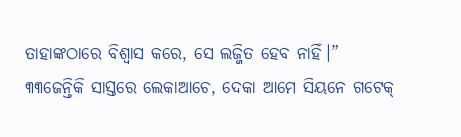ତାହାଙ୍କଠାରେ ବିଶ୍ୱାସ କରେ, ସେ ଲଜ୍ଜିତ ହେବ ନାହିଁ।”
୩୩ଜେନ୍ତିକି ସାସ୍ତରେ ଲେକାଆଚେ, ଦେକା ଆମେ ସିୟନେ ଗଟେକ୍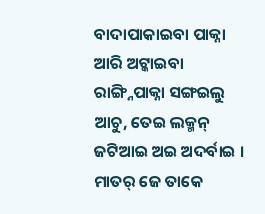ବାଦାପାକାଇବା ପାକ୍ନା ଆରି ଅଟ୍କାଇବା ରାଙ୍ଗ୍ନିପାକ୍ନା ସଙ୍ଗଇଲୁ ଆଚୁ, ତେଇ ଲକ୍ମନ୍ ଜଟିଆଇ ଅଇ ଅଦର୍ବାଇ । ମାତର୍ ଜେ ତାକେ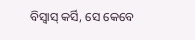ବିସ୍ବାସ୍ କର୍ସି, ସେ କେବେ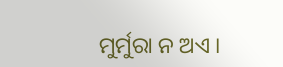ମୁର୍ମୁରା ନ ଅଏ ।